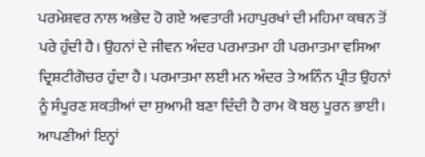ਪਰਮੇਸ਼ਵਰ ਨਾਲ ਅਭੇਦ ਹੋ ਗਏ ਅਵਤਾਰੀ ਮਹਾਪੁਰਖਾਂ ਦੀ ਮਹਿਮਾ ਕਥਨ ਤੋਂ ਪਰੇ ਹੁੰਦੀ ਹੈ। ਉਹਨਾਂ ਦੇ ਜੀਵਨ ਅੰਦਰ ਪਰਮਾਤਮਾ ਹੀ ਪਰਮਾਤਮਾ ਵਸਿਆ ਦ੍ਰਿਸ਼ਟੀਗੋਚਰ ਹੁੰਦਾ ਹੈ। ਪਰਮਾਤਮਾ ਲਈ ਮਨ ਅੰਦਰ ਤੇ ਅਨਿੰਨ ਪ੍ਰੀਤ ਉਹਨਾਂ ਨੂੰ ਸੰਪੂਰਣ ਸ਼ਕਤੀਆਂ ਦਾ ਸੁਆਮੀ ਬਣਾ ਦਿੰਦੀ ਹੈ ਰਾਮ ਕੋ ਬਲੁ ਪੂਰਨ ਭਾਈ। ਆਪਣੀਆਂ ਇਨ੍ਹਾਂ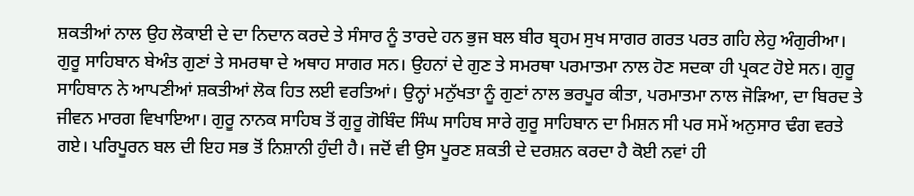ਸ਼ਕਤੀਆਂ ਨਾਲ ਉਹ ਲੋਕਾਈ ਦੇ ਦਾ ਨਿਦਾਨ ਕਰਦੇ ਤੇ ਸੰਸਾਰ ਨੂੰ ਤਾਰਦੇ ਹਨ ਭੁਜ ਬਲ ਬੀਰ ਬ੍ਰਹਮ ਸੁਖ ਸਾਗਰ ਗਰਤ ਪਰਤ ਗਹਿ ਲੇਹੁ ਅੰਗੁਰੀਆ। ਗੁਰੂ ਸਾਹਿਬਾਨ ਬੇਅੰਤ ਗੁਣਾਂ ਤੇ ਸਮਰਥਾ ਦੇ ਅਥਾਹ ਸਾਗਰ ਸਨ। ਉਹਨਾਂ ਦੇ ਗੁਣ ਤੇ ਸਮਰਥਾ ਪਰਮਾਤਮਾ ਨਾਲ ਹੋਣ ਸਦਕਾ ਹੀ ਪ੍ਰਕਟ ਹੋਏ ਸਨ। ਗੁਰੂ ਸਾਹਿਬਾਨ ਨੇ ਆਪਣੀਆਂ ਸ਼ਕਤੀਆਂ ਲੋਕ ਹਿਤ ਲਈ ਵਰਤਿਆਂ। ਉਨ੍ਹਾਂ ਮਨੁੱਖਤਾ ਨੂੰ ਗੁਣਾਂ ਨਾਲ ਭਰਪੂਰ ਕੀਤਾ, ਪਰਮਾਤਮਾ ਨਾਲ ਜੋੜਿਆ, ਦਾ ਬਿਰਦ ਤੇ ਜੀਵਨ ਮਾਰਗ ਵਿਖਾਇਆ। ਗੁਰੂ ਨਾਨਕ ਸਾਹਿਬ ਤੋਂ ਗੁਰੂ ਗੋਬਿੰਦ ਸਿੰਘ ਸਾਹਿਬ ਸਾਰੇ ਗੁਰੂ ਸਾਹਿਬਾਨ ਦਾ ਮਿਸ਼ਨ ਸੀ ਪਰ ਸਮੇਂ ਅਨੁਸਾਰ ਢੰਗ ਵਰਤੇ ਗਏ। ਪਰਿਪੂਰਨ ਬਲ ਦੀ ਇਹ ਸਭ ਤੋਂ ਨਿਸ਼ਾਨੀ ਹੁੰਦੀ ਹੈ। ਜਦੋਂ ਵੀ ਉਸ ਪੂਰਣ ਸ਼ਕਤੀ ਦੇ ਦਰਸ਼ਨ ਕਰਦਾ ਹੈ ਕੋਈ ਨਵਾਂ ਹੀ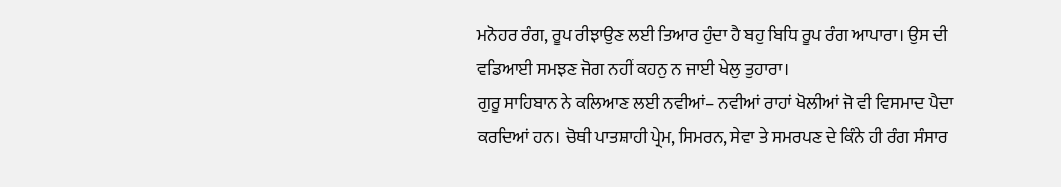ਮਨੋਹਰ ਰੰਗ, ਰੂਪ ਰੀਝਾਉਣ ਲਈ ਤਿਆਰ ਹੁੰਦਾ ਹੈ ਬਹੁ ਬਿਧਿ ਰੂਪ ਰੰਗ ਆਪਾਰਾ। ਉਸ ਦੀ ਵਡਿਆਈ ਸਮਝਣ ਜੋਗ ਨਹੀਂ ਕਹਨੁ ਨ ਜਾਈ ਖੇਲੁ ਤੁਹਾਰਾ।
ਗੁਰੂ ਸਾਹਿਬਾਨ ਨੇ ਕਲਿਆਣ ਲਈ ਨਵੀਆਂ– ਨਵੀਆਂ ਰਾਹਾਂ ਖੋਲੀਆਂ ਜੋ ਵੀ ਵਿਸਮਾਦ ਪੈਦਾ ਕਰਦਿਆਂ ਹਨ। ਚੋਥੀ ਪਾਤਸ਼ਾਹੀ ਪ੍ਰੇਮ, ਸਿਮਰਨ, ਸੇਵਾ ਤੇ ਸਮਰਪਣ ਦੇ ਕਿੰਨੇ ਹੀ ਰੰਗ ਸੰਸਾਰ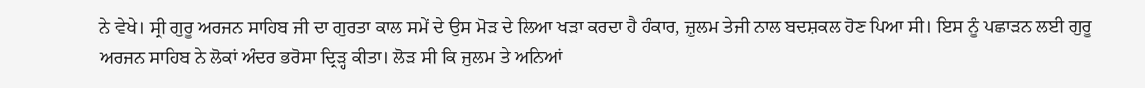ਨੇ ਵੇਖੇ। ਸ੍ਰੀ ਗੁਰੂ ਅਰਜਨ ਸਾਹਿਬ ਜੀ ਦਾ ਗੁਰਤਾ ਕਾਲ ਸਮੇਂ ਦੇ ਉਸ ਮੋੜ ਦੇ ਲਿਆ ਖੜਾ ਕਰਦਾ ਹੈ ਹੰਕਾਰ, ਜ਼ੁਲਮ ਤੇਜੀ ਨਾਲ ਬਦਸ਼ਕਲ ਹੋਣ ਪਿਆ ਸੀ। ਇਸ ਨੂੰ ਪਛਾੜਨ ਲਈ ਗੁਰੂ ਅਰਜਨ ਸਾਹਿਬ ਨੇ ਲੋਕਾਂ ਅੰਦਰ ਭਰੋਸਾ ਦ੍ਰਿੜ੍ਹ ਕੀਤਾ। ਲੋੜ ਸੀ ਕਿ ਜੁਲਮ ਤੇ ਅਨਿਆਂ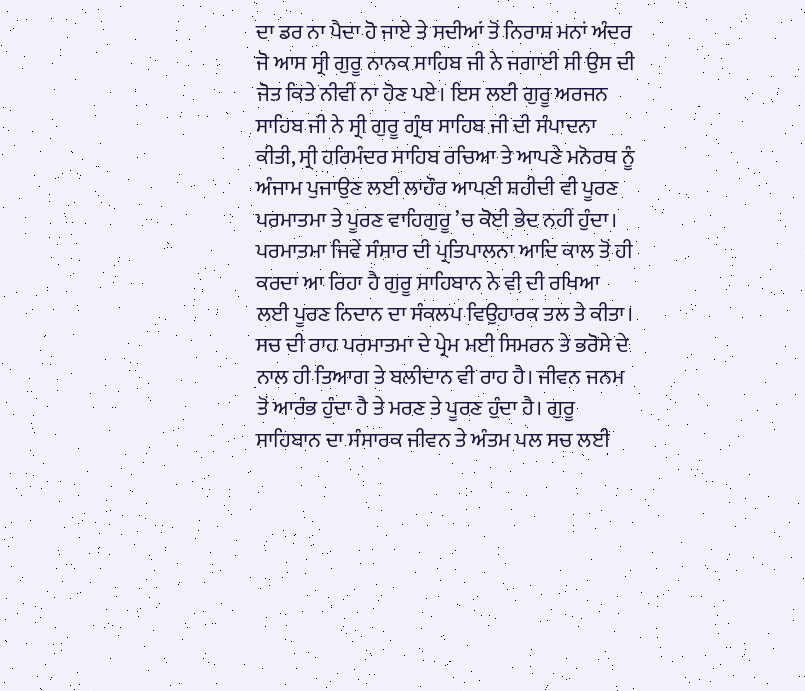ਦਾ ਡਰ ਨਾ ਪੈਦਾ ਹੋ ਜਾਏ ਤੇ ਸਦੀਆਂ ਤੋਂ ਨਿਰਾਸ਼ ਮਨਾਂ ਅੰਦਰ ਜੋ ਆਸ ਸ੍ਰੀ ਗੁਰੂ ਨਾਨਕ ਸਾਹਿਬ ਜੀ ਨੇ ਜਗਾਈ ਸੀ ਉਸ ਦੀ ਜੋਤ ਕਿਤੇ ਨੀਵੀਂ ਨਾ ਹੋਣ ਪਏ। ਇਸ ਲਈ ਗੁਰੂ ਅਰਜਨ ਸਾਹਿਬ ਜੀ ਨੇ ਸ੍ਰੀ ਗੁਰੂ ਗ੍ਰੰਥ ਸਾਹਿਬ ਜੀ ਦੀ ਸੰਪਾਦਨਾ ਕੀਤੀ, ਸ੍ਰੀ ਹਰਿਮੰਦਰ ਸਾਹਿਬ ਰਚਿਆ ਤੇ ਆਪਣੇ ਮਨੋਰਥ ਨੂੰ ਅੰਜਾਮ ਪੁਜਾਉਣ ਲਈ ਲਾਹੌਰ ਆਪਣੀ ਸ਼ਹੀਦੀ ਵੀ ਪੂਰਣ ਪਰਮਾਤਮਾ ਤੇ ਪੂਰਣ ਵਾਹਿਗੁਰੂ ’ਚ ਕੋਈ ਭੇਦ ਨਹੀਂ ਹੁੰਦਾ। ਪਰਮਾਤਮਾ ਜਿਵੇਂ ਸੰਸਾਰ ਦੀ ਪ੍ਰਤਿਪਾਲਨਾ ਆਦਿ ਕਾਲ ਤੋਂ ਹੀ ਕਰਦਾ ਆ ਰਿਹਾ ਹੈ ਗੁਰੂ ਸਾਹਿਬਾਨ ਨੇ ਵੀ ਦੀ ਰਖਿਆ ਲਈ ਪੂਰਣ ਨਿਦਾਨ ਦਾ ਸੰਕਲਪ ਵਿਉਹਾਰਕ ਤਲ ਤੇ ਕੀਤਾ। ਸਚ ਦੀ ਰਾਹ ਪਰਮਾਤਮਾ ਦੇ ਪ੍ਰੇਮ ਮਈ ਸਿਮਰਨ ਤੇ ਭਰੋਸੇ ਦੇ ਨਾਲ ਹੀ ਤਿਆਗ ਤੇ ਬਲੀਦਾਨ ਵੀ ਰਾਹ ਹੈ। ਜੀਵਨ ਜਨਮ ਤੋਂ ਆਰੰਭ ਹੁੰਦਾ ਹੈ ਤੇ ਮਰਣ ਤੇ ਪੂਰਣ ਹੁੰਦਾ ਹੈ। ਗੁਰੂ ਸਾਹਿਬਾਨ ਦਾ ਸੰਸਾਰਕ ਜੀਵਨ ਤੇ ਅੰਤਮ ਪਲ ਸਚ ਲਈ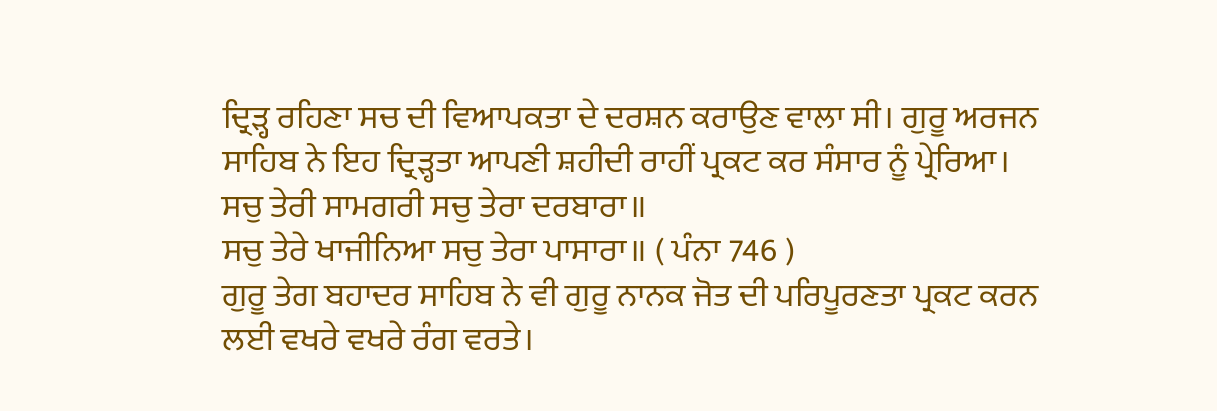ਦ੍ਰਿੜ੍ਹ ਰਹਿਣਾ ਸਚ ਦੀ ਵਿਆਪਕਤਾ ਦੇ ਦਰਸ਼ਨ ਕਰਾਉਣ ਵਾਲਾ ਸੀ। ਗੁਰੂ ਅਰਜਨ ਸਾਹਿਬ ਨੇ ਇਹ ਦ੍ਰਿੜ੍ਹਤਾ ਆਪਣੀ ਸ਼ਹੀਦੀ ਰਾਹੀਂ ਪ੍ਰਕਟ ਕਰ ਸੰਸਾਰ ਨੂੰ ਪ੍ਰੇਰਿਆ।
ਸਚੁ ਤੇਰੀ ਸਾਮਗਰੀ ਸਚੁ ਤੇਰਾ ਦਰਬਾਰਾ॥
ਸਚੁ ਤੇਰੇ ਖਾਜੀਨਿਆ ਸਚੁ ਤੇਰਾ ਪਾਸਾਰਾ॥ ( ਪੰਨਾ 746 )
ਗੁਰੂ ਤੇਗ ਬਹਾਦਰ ਸਾਹਿਬ ਨੇ ਵੀ ਗੁਰੂ ਨਾਨਕ ਜੋਤ ਦੀ ਪਰਿਪੂਰਣਤਾ ਪ੍ਰਕਟ ਕਰਨ ਲਈ ਵਖਰੇ ਵਖਰੇ ਰੰਗ ਵਰਤੇ।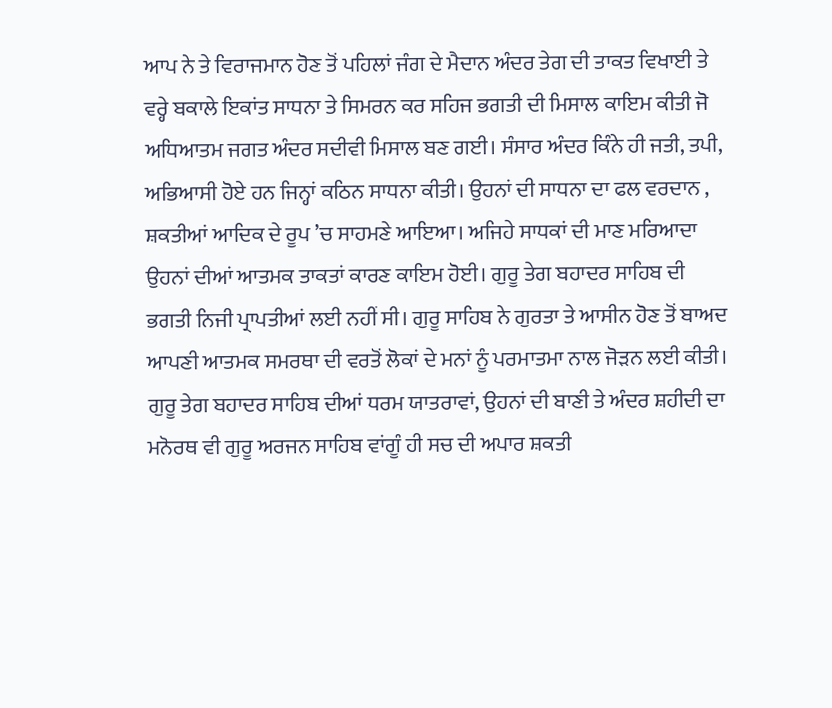ਆਪ ਨੇ ਤੇ ਵਿਰਾਜਮਾਨ ਹੋਣ ਤੋਂ ਪਹਿਲਾਂ ਜੰਗ ਦੇ ਮੈਦਾਨ ਅੰਦਰ ਤੇਗ ਦੀ ਤਾਕਤ ਵਿਖਾਈ ਤੇ ਵਰ੍ਹੇ ਬਕਾਲੇ ਇਕਾਂਤ ਸਾਧਨਾ ਤੇ ਸਿਮਰਨ ਕਰ ਸਹਿਜ ਭਗਤੀ ਦੀ ਮਿਸਾਲ ਕਾਇਮ ਕੀਤੀ ਜੋ ਅਧਿਆਤਮ ਜਗਤ ਅੰਦਰ ਸਦੀਵੀ ਮਿਸਾਲ ਬਣ ਗਈ। ਸੰਸਾਰ ਅੰਦਰ ਕਿੰਨੇ ਹੀ ਜਤੀ, ਤਪੀ, ਅਭਿਆਸੀ ਹੋਏ ਹਨ ਜਿਨ੍ਹਾਂ ਕਠਿਨ ਸਾਧਨਾ ਕੀਤੀ। ਉਹਨਾਂ ਦੀ ਸਾਧਨਾ ਦਾ ਫਲ ਵਰਦਾਨ , ਸ਼ਕਤੀਆਂ ਆਦਿਕ ਦੇ ਰੂਪ ’ਚ ਸਾਹਮਣੇ ਆਇਆ। ਅਜਿਹੇ ਸਾਧਕਾਂ ਦੀ ਮਾਣ ਮਰਿਆਦਾ ਉਹਨਾਂ ਦੀਆਂ ਆਤਮਕ ਤਾਕਤਾਂ ਕਾਰਣ ਕਾਇਮ ਹੋਈ। ਗੁਰੂ ਤੇਗ ਬਹਾਦਰ ਸਾਹਿਬ ਦੀ ਭਗਤੀ ਨਿਜੀ ਪ੍ਰਾਪਤੀਆਂ ਲਈ ਨਹੀਂ ਸੀ। ਗੁਰੂ ਸਾਹਿਬ ਨੇ ਗੁਰਤਾ ਤੇ ਆਸੀਨ ਹੋਣ ਤੋਂ ਬਾਅਦ ਆਪਣੀ ਆਤਮਕ ਸਮਰਥਾ ਦੀ ਵਰਤੋਂ ਲੋਕਾਂ ਦੇ ਮਨਾਂ ਨੂੰ ਪਰਮਾਤਮਾ ਨਾਲ ਜੋੜਨ ਲਈ ਕੀਤੀ। ਗੁਰੂ ਤੇਗ ਬਹਾਦਰ ਸਾਹਿਬ ਦੀਆਂ ਧਰਮ ਯਾਤਰਾਵਾਂ, ਉਹਨਾਂ ਦੀ ਬਾਣੀ ਤੇ ਅੰਦਰ ਸ਼ਹੀਦੀ ਦਾ ਮਨੋਰਥ ਵੀ ਗੁਰੂ ਅਰਜਨ ਸਾਹਿਬ ਵਾਂਗੂੰ ਹੀ ਸਚ ਦੀ ਅਪਾਰ ਸ਼ਕਤੀ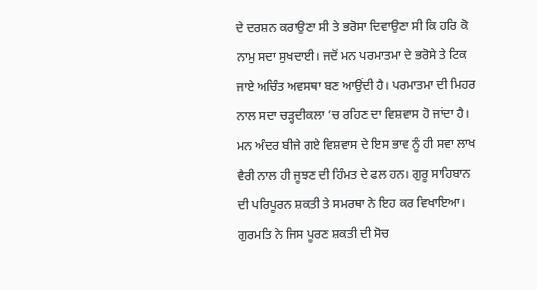ਦੇ ਦਰਸ਼ਨ ਕਰਾਉਣਾ ਸੀ ਤੇ ਭਰੋਸਾ ਦਿਵਾਉਣਾ ਸੀ ਕਿ ਹਰਿ ਕੋ ਨਾਮੁ ਸਦਾ ਸੁਖਦਾਈ। ਜਦੋਂ ਮਨ ਪਰਮਾਤਮਾ ਦੇ ਭਰੋਸੇ ਤੇ ਟਿਕ ਜਾਏ ਅਚਿੰਤ ਅਵਸਥਾ ਬਣ ਆਉਂਦੀ ਹੈ। ਪਰਮਾਤਮਾ ਦੀ ਮਿਹਰ ਨਾਲ ਸਦਾ ਚੜ੍ਹਦੀਕਲਾ ’ਚ ਰਹਿਣ ਦਾ ਵਿਸ਼ਵਾਸ ਹੋ ਜਾਂਦਾ ਹੈ। ਮਨ ਅੰਦਰ ਬੀਜੇ ਗਏ ਵਿਸ਼ਵਾਸ ਦੇ ਇਸ ਭਾਵ ਨੂੰ ਹੀ ਸਵਾ ਲਾਖ ਵੈਰੀ ਨਾਲ ਹੀ ਜੂਝਣ ਦੀ ਹਿੰਮਤ ਦੇ ਫਲ ਹਨ। ਗੁਰੂ ਸਾਹਿਬਾਨ ਦੀ ਪਰਿਪੂਰਨ ਸ਼ਕਤੀ ਤੇ ਸਮਰਥਾ ਨੇ ਇਹ ਕਰ ਵਿਖਾਇਆ।
ਗੁਰਮਤਿ ਨੇ ਜਿਸ ਪੂਰਣ ਸ਼ਕਤੀ ਦੀ ਸੋਚ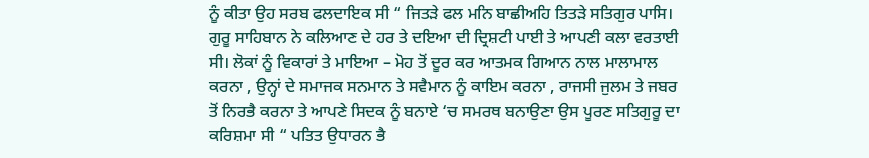ਨੂੰ ਕੀਤਾ ਉਹ ਸਰਬ ਫਲਦਾਇਕ ਸੀ “ ਜਿਤੜੇ ਫਲ ਮਨਿ ਬਾਛੀਅਹਿ ਤਿਤੜੇ ਸਤਿਗੁਰ ਪਾਸਿ। ਗੁਰੂ ਸਾਹਿਬਾਨ ਨੇ ਕਲਿਆਣ ਦੇ ਹਰ ਤੇ ਦਇਆ ਦੀ ਦ੍ਰਿਸ਼ਟੀ ਪਾਈ ਤੇ ਆਪਣੀ ਕਲਾ ਵਰਤਾਈ ਸੀ। ਲੋਕਾਂ ਨੂੰ ਵਿਕਾਰਾਂ ਤੇ ਮਾਇਆ – ਮੋਹ ਤੋਂ ਦੂਰ ਕਰ ਆਤਮਕ ਗਿਆਨ ਨਾਲ ਮਾਲਾਮਾਲ ਕਰਨਾ , ਉਨ੍ਹਾਂ ਦੇ ਸਮਾਜਕ ਸਨਮਾਨ ਤੇ ਸਵੈਮਾਨ ਨੂੰ ਕਾਇਮ ਕਰਨਾ , ਰਾਜਸੀ ਜੁਲਮ ਤੇ ਜਬਰ ਤੋਂ ਨਿਰਭੈ ਕਰਨਾ ਤੇ ਆਪਣੇ ਸਿਦਕ ਨੂੰ ਬਨਾਏ ‘ਚ ਸਮਰਥ ਬਨਾਉਣਾ ਉਸ ਪੂਰਣ ਸਤਿਗੁਰੂ ਦਾ ਕਰਿਸ਼ਮਾ ਸੀ “ ਪਤਿਤ ਉਧਾਰਨ ਭੈ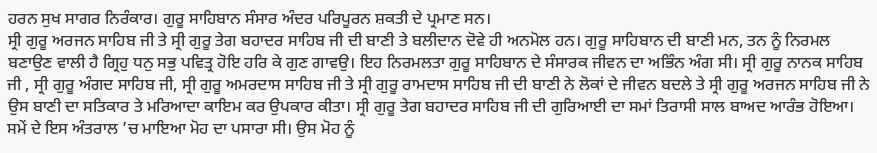ਹਰਨ ਸੁਖ ਸਾਗਰ ਨਿਰੰਕਾਰ। ਗੁਰੂ ਸਾਹਿਬਾਨ ਸੰਸਾਰ ਅੰਦਰ ਪਰਿਪੂਰਨ ਸ਼ਕਤੀ ਦੇ ਪ੍ਰਮਾਣ ਸਨ।
ਸ੍ਰੀ ਗੁਰੂ ਅਰਜਨ ਸਾਹਿਬ ਜੀ ਤੇ ਸ੍ਰੀ ਗੁਰੂ ਤੇਗ ਬਹਾਦਰ ਸਾਹਿਬ ਜੀ ਦੀ ਬਾਣੀ ਤੇ ਬਲੀਦਾਨ ਦੋਵੇ ਹੀ ਅਨਮੋਲ ਹਨ। ਗੁਰੂ ਸਾਹਿਬਾਨ ਦੀ ਬਾਣੀ ਮਨ, ਤਨ ਨੂੰ ਨਿਰਮਲ ਬਣਾਉਣ ਵਾਲੀ ਹੈ ਗ੍ਰਿਹੁ ਧਨੁ ਸਭੁ ਪਵਿਤ੍ਰ ਹੋਇ ਹਰਿ ਕੇ ਗੁਣ ਗਾਵਉ। ਇਹ ਨਿਰਮਲਤਾ ਗੁਰੂ ਸਾਹਿਬਾਨ ਦੇ ਸੰਸਾਰਕ ਜੀਵਨ ਦਾ ਅਭਿੰਨ ਅੰਗ ਸੀ। ਸ੍ਰੀ ਗੁਰੂ ਨਾਨਕ ਸਾਹਿਬ ਜੀ , ਸ੍ਰੀ ਗੁਰੂ ਅੰਗਦ ਸਾਹਿਬ ਜੀ, ਸ੍ਰੀ ਗੁਰੂ ਅਮਰਦਾਸ ਸਾਹਿਬ ਜੀ ਤੇ ਸ੍ਰੀ ਗੁਰੂ ਰਾਮਦਾਸ ਸਾਹਿਬ ਜੀ ਦੀ ਬਾਣੀ ਨੇ ਲੋਕਾਂ ਦੇ ਜੀਵਨ ਬਦਲੇ ਤੇ ਸ੍ਰੀ ਗੁਰੂ ਅਰਜਨ ਸਾਹਿਬ ਜੀ ਨੇ ਉਸ ਬਾਣੀ ਦਾ ਸਤਿਕਾਰ ਤੇ ਮਰਿਆਦਾ ਕਾਇਮ ਕਰ ਉਪਕਾਰ ਕੀਤਾ। ਸ੍ਰੀ ਗੁਰੂ ਤੇਗ ਬਹਾਦਰ ਸਾਹਿਬ ਜੀ ਦੀ ਗੁਰਿਆਈ ਦਾ ਸਮਾਂ ਤਿਰਾਸੀ ਸਾਲ ਬਾਅਦ ਆਰੰਭ ਹੋਇਆ। ਸਮੇਂ ਦੇ ਇਸ ਅੰਤਰਾਲ ’ਚ ਮਾਇਆ ਮੋਹ ਦਾ ਪਸਾਰਾ ਸੀ। ਉਸ ਮੋਹ ਨੂੰ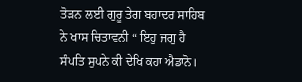ਤੋੜਨ ਲਈ ਗੁਰੂ ਤੇਗ ਬਹਾਦਰ ਸਾਹਿਬ ਨੇ ਖਾਸ ਚਿਤਾਵਨੀ “ ਇਹੁ ਜਗੁ ਹੈ ਸੰਪਤਿ ਸੁਪਨੇ ਕੀ ਦੇਖਿ ਕਹਾ ਐਡਾਨੋ।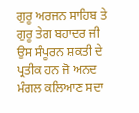ਗੁਰੂ ਅਰਜਨ ਸਾਹਿਬ ਤੇ ਗੁਰੂ ਤੇਗ ਬਹਾਦਰ ਜੀ ਉਸ ਸੰਪੂਰਨ ਸ਼ਕਤੀ ਦੇ ਪ੍ਰਤੀਕ ਹਨ ਜੋ ਅਨਦ ਮੰਗਲ ਕਲਿਆਣ ਸਦਾ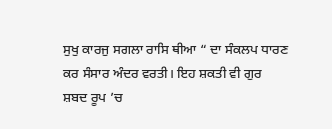ਸੁਖੁ ਕਾਰਜੁ ਸਗਲਾ ਰਾਸਿ ਥੀਆ “ ਦਾ ਸੰਕਲਪ ਧਾਰਣ ਕਰ ਸੰਸਾਰ ਅੰਦਰ ਵਰਤੀ। ਇਹ ਸ਼ਕਤੀ ਵੀ ਗੁਰ ਸ਼ਬਦ ਰੂਪ ’ਚ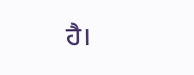ਹੈ।